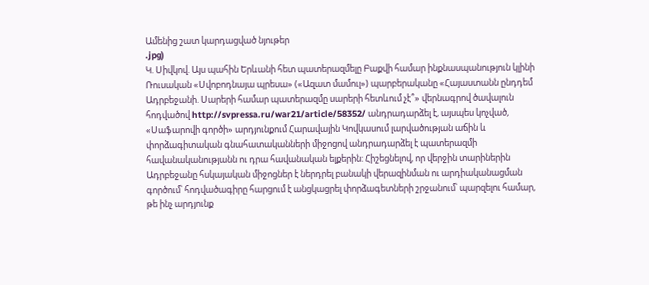Ամենից շատ կարդացված նյութեր
.jpg)
Կ. Սիվկով. Այս պահին Երևանի հետ պատերազմելը Բաքվի համար ինքնասպանություն կլինի
Ռուսական «Սվոբոդնայա պրեսա» («Ազատ մամուլ») պարբերականը «Հայաստանն ընդդեմ Ադրբեջանի. Սարերի համար պատերազմը սարերի հետևում չէ՞» վերնագրով ծավալուն հոդվածով http://svpressa.ru/war21/article/58352/ անդրադարձել է, այսպես կոչված, «Սաֆարովի գործի» արդյունքում Հարավային Կովկասում լարվածության աճին և փորձագիտական գնահատականների միջոցով անդրադարձել է պատերազմի հավանականությանն ու դրա հավանական ելքերին: Հիշեցնելով, որ վերջին տարիներին Ադրբեջանը հսկայական միջոցներ է ներդրել բանակի վերազինման ու արդիականացման գործում՝ հոդվածագիրը հարցում է անցկացրել փորձագետների շրջանում՝ պարզելու համար, թե ինչ արդյունք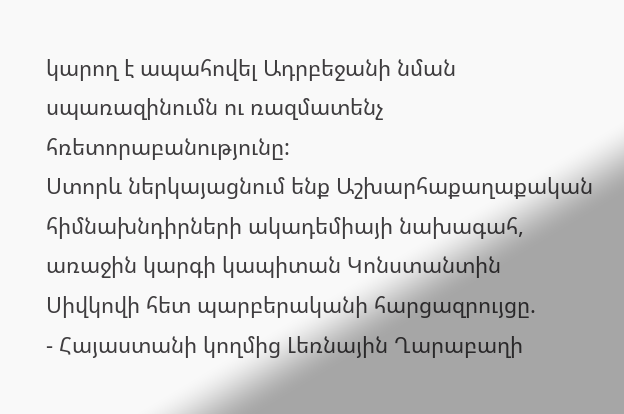կարող է ապահովել Ադրբեջանի նման սպառազինումն ու ռազմատենչ հռետորաբանությունը:
Ստորև ներկայացնում ենք Աշխարհաքաղաքական հիմնախնդիրների ակադեմիայի նախագահ, առաջին կարգի կապիտան Կոնստանտին Սիվկովի հետ պարբերականի հարցազրույցը.
- Հայաստանի կողմից Լեռնային Ղարաբաղի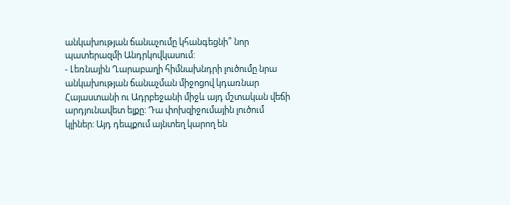անկախության ճանաչումը կհանգեցնի՞ նոր պատերազմի Անդրկովկասում:
- Լեռնային Ղարաբաղի հիմնախնդրի լուծումը նրա անկախության ճանաչման միջոցով կդառնար Հայաստանի ու Ադրբեջանի միջև այդ մշտական վեճի արդյունավետ ելքը: Դա փոխզիջումային լուծում կլիներ: Այդ դեպքում այնտեղ կարող են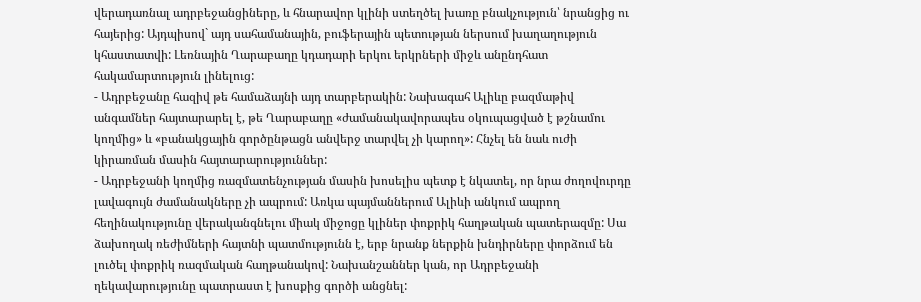վերադառնալ ադրբեջանցիները, և հնարավոր կլինի ստեղծել խառը բնակչություն՝ նրանցից ու հայերից: Այդպիսով` այդ սահամանային, բուֆերային պետության ներսում խաղաղություն կհաստատվի: Լեռնային Ղարաբաղը կդադարի երկու երկրների միջև անընդհատ հակամարտություն լինելուց:
- Ադրբեջանը հազիվ թե համաձայնի այդ տարբերակին: Նախագահ Ալիևը բազմաթիվ անգամներ հայտարարել է, թե Ղարաբաղը «ժամանակավորապես օկուպացված է թշնամու կողմից» և «բանակցային գործընթացն անվերջ տարվել չի կարող»: Հնչել են նաև ուժի կիրառման մասին հայտարարություններ:
- Ադրբեջանի կողմից ռազմատենչության մասին խոսելիս պետք է նկատել, որ նրա ժողովուրդը լավագույն ժամանակները չի ապրում: Առկա պայմաններում Ալիևի անկում ապրող հեղինակությունը վերականգնելու միակ միջոցը կլիներ փոքրիկ հաղթական պատերազմը: Սա ձախողակ ռեժիմների հայտնի պատմությունն է, երբ նրանք ներքին խնդիրները փորձում են լուծել փոքրիկ ռազմական հաղթանակով: Նախանշաններ կան, որ Ադրբեջանի ղեկավարությունը պատրաստ է խոսքից գործի անցնել: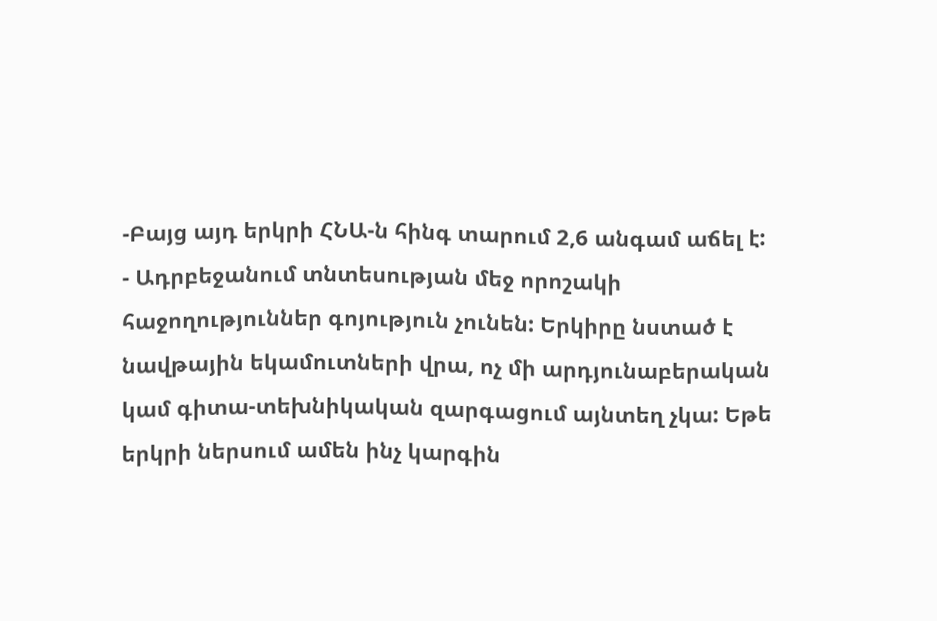-Բայց այդ երկրի ՀՆԱ-ն հինգ տարում 2,6 անգամ աճել է:
- Ադրբեջանում տնտեսության մեջ որոշակի հաջողություններ գոյություն չունեն: Երկիրը նստած է նավթային եկամուտների վրա, ոչ մի արդյունաբերական կամ գիտա-տեխնիկական զարգացում այնտեղ չկա: Եթե երկրի ներսում ամեն ինչ կարգին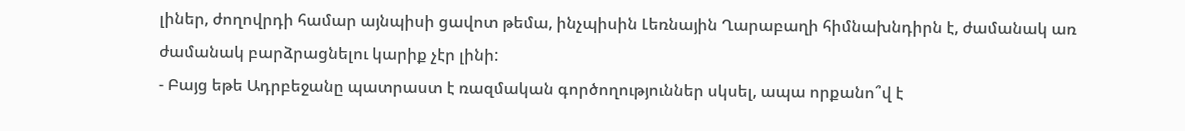լիներ, ժողովրդի համար այնպիսի ցավոտ թեմա, ինչպիսին Լեռնային Ղարաբաղի հիմնախնդիրն է, ժամանակ առ ժամանակ բարձրացնելու կարիք չէր լինի:
- Բայց եթե Ադրբեջանը պատրաստ է ռազմական գործողություններ սկսել, ապա որքանո՞վ է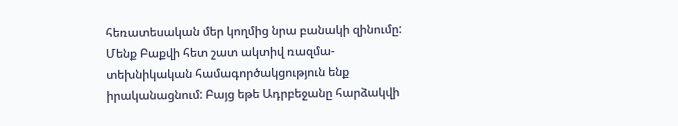հեռատեսական մեր կողմից նրա բանակի զինումը: Մենք Բաքվի հետ շատ ակտիվ ռազմա-տեխնիկական համագործակցություն ենք իրականացնում: Բայց եթե Ադրբեջանը հարձակվի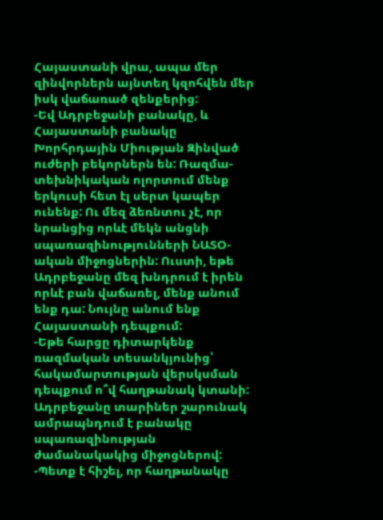Հայաստանի վրա, ապա մեր զինվորներն այնտեղ կզոհվեն մեր իսկ վաճառած զենքերից:
-Եվ Ադրբեջանի բանակը, և Հայաստանի բանակը Խորհրդային Միության Զինված ուժերի բեկորներն են: Ռազմա-տեխնիկական ոլորտում մենք երկուսի հետ էլ սերտ կապեր ունենք: Ու մեզ ձեռնտու չէ, որ նրանցից որևէ մեկն անցնի սպառազինությունների ՆԱՏՕ-ական միջոցներին: Ուստի, եթե Ադրբեջանը մեզ խնդրում է իրեն որևէ բան վաճառել, մենք անում ենք դա: Նույնը անում ենք Հայաստանի դեպքում:
-Եթե հարցը դիտարկենք ռազմական տեսանկյունից՝ հակամարտության վերսկսման դեպքում ո՞վ հաղթանակ կտանի: Ադրբեջանը տարիներ շարունակ ամրապնդում է բանակը սպառազինության ժամանակակից միջոցներով:
-Պետք է հիշել, որ հաղթանակը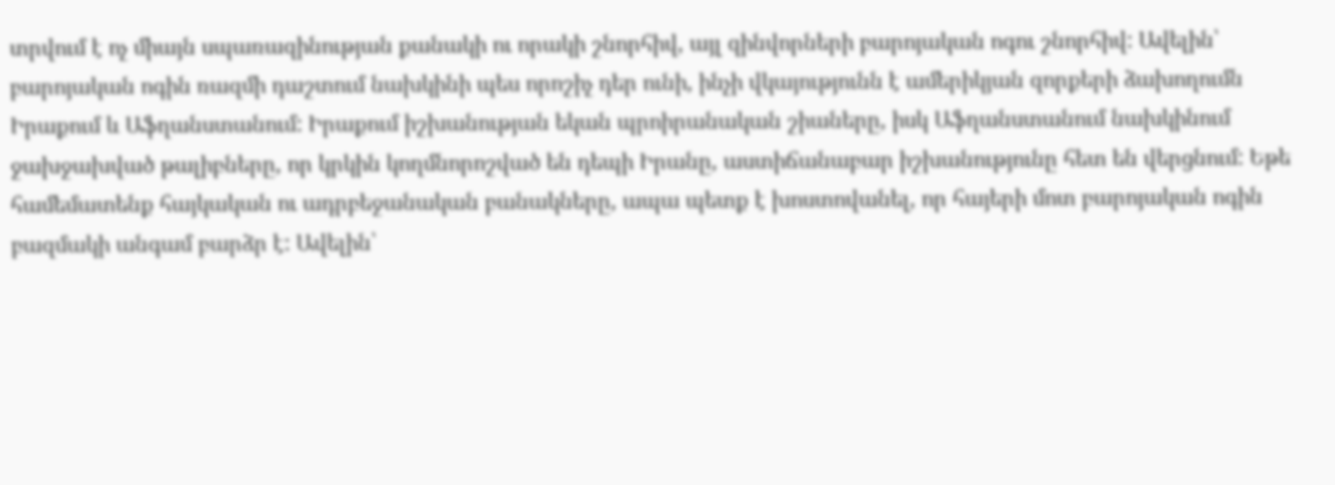տրվում է ոչ միայն սպառազինության քանակի ու որակի շնորհիվ, այլ զինվորների բարոյական ոգու շնորհիվ: Ավելին՝ բարոյական ոգին ռազմի դաշտում նախկինի պես որոշիչ դեր ունի, ինչի վկայությունն է ամերիկյան զորքերի ձախողումն Իրաքում և Աֆղանստանում: Իրաքում իշխանության եկան պրոիրանական շիաները, իսկ Աֆղանստանում նախկինում ջախջախված թալիբները, որ կրկին կողմնորոշված են դեպի Իրանը, աստիճանաբար իշխանությունը հետ են վերցնում: Եթե համեմատենք հայկական ու ադրբեջանական բանակները, ապա պետք է խոստովանել, որ հայերի մոտ բարոյական ոգին բազմակի անգամ բարձր է: Ավելին՝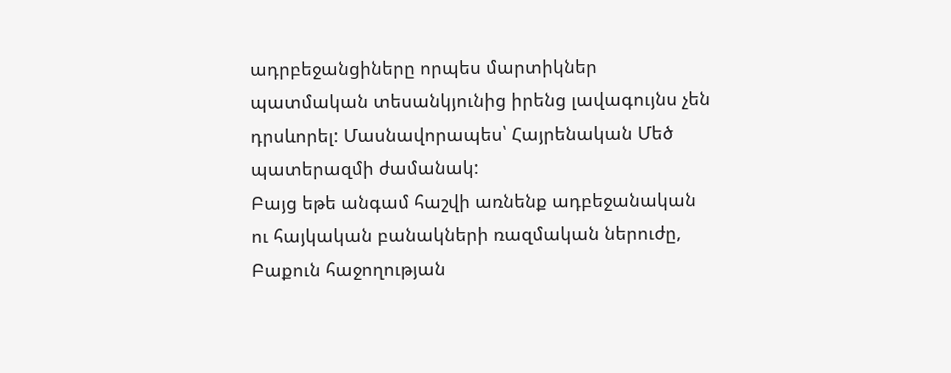ադրբեջանցիները որպես մարտիկներ պատմական տեսանկյունից իրենց լավագույնս չեն դրսևորել: Մասնավորապես՝ Հայրենական Մեծ պատերազմի ժամանակ:
Բայց եթե անգամ հաշվի առնենք ադբեջանական ու հայկական բանակների ռազմական ներուժը, Բաքուն հաջողության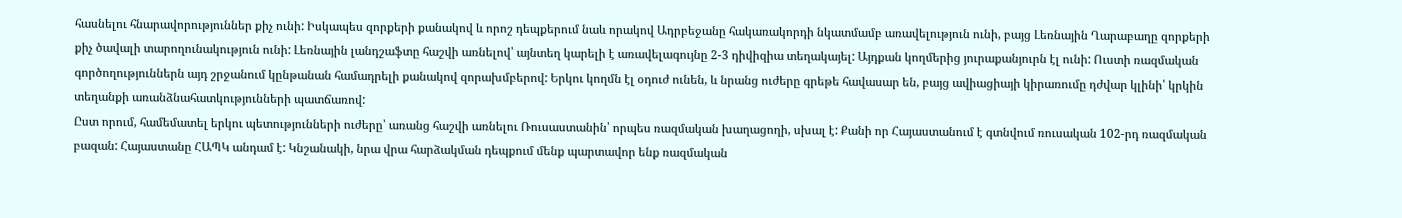հասնելու հնարավորություններ քիչ ունի: Իսկապես զորքերի քանակով և որոշ դեպքերում նաև որակով Ադրբեջանը հակառակորդի նկատմամբ առավելություն ունի, բայց Լեռնային Ղարաբաղը զորքերի քիչ ծավալի տարողունակություն ունի: Լեռնային լանդշաֆտը հաշվի առնելով՝ այնտեղ կարելի է առավելագույնը 2-3 դիվիզիա տեղակայել: Այդքան կողմերից յուրաքանյուրն էլ ունի: Ուստի ռազմական գործողություններն այդ շրջանում կընթանան համադրելի քանակով զորախմբերով: Երկու կողմն էլ օդուժ ունեն, և նրանց ուժերը գրեթե հավասար են, բայց ավիացիայի կիրառումը դժվար կլինի՝ կրկին տեղանքի առանձնահատկությունների պատճառով:
Ըստ որում, համեմատել երկու պետությունների ուժերը՝ առանց հաշվի առնելու Ռուսաստանին՝ որպես ռազմական խաղացողի, սխալ է: Քանի որ Հայաստանում է գտնվում ռուսական 102-րդ ռազմական բազան: Հայաստանը ՀԱՊԿ անդամ է: Կնշանակի, նրա վրա հարձակման դեպքում մենք պարտավոր ենք ռազմական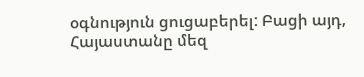օգնություն ցուցաբերել: Բացի այդ, Հայաստանը մեզ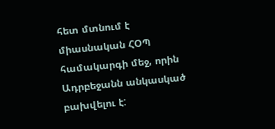հետ մտնում է միասնական ՀՕՊ համակարգի մեջ, որին Ադրբեջանն անկասկած բախվելու է: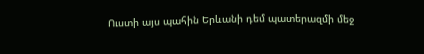Ուստի այս պահին Երևանի դեմ պատերազմի մեջ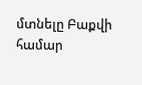մտնելը Բաքվի համար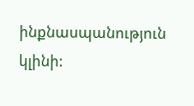ինքնասպանություն կլինի: